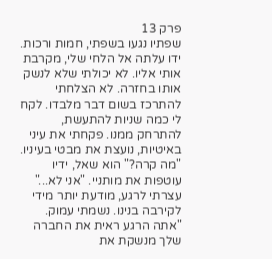פרק 13
שפתיו נגעו בשפתי, חמות ורכות. ידו עלתה אל הלחי שלי, מקרבת אותי אליו. לא יכולתי שלא לנשק אותו בחזרה. לא הצלחתי להתרכז בשום דבר מלבדו. לקח לי כמה שניות להתעשת, להתרחק ממנו. פקחתי את עיני באיטיות, נועצת את מבטי בעיניו. "מה קרה?" הוא שאל, ידיו עוטפות את מותניי. "אני לא..." עצרתי לרגע, מודעת יותר מידי לקירבה בנינו. נשמתי עמוק. "אתה הרגע ראית את החברה שלך מנשקת את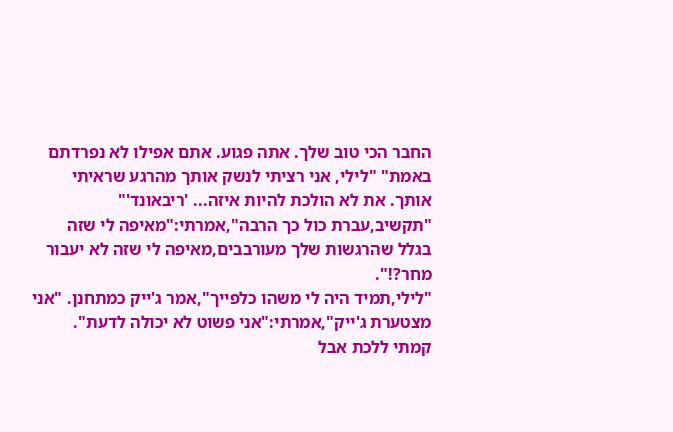החבר הכי טוב שלך. אתה פגוע. אתם אפילו לא נפרדתם באמת" "לילי, אני רציתי לנשק אותך מהרגע שראיתי אותך. את לא הולכת להיות איזה... 'ריבאונד'" "תקשיב,עברת כול כך הרבה",אמרתי:"מאיפה לי שזה בגלל שהרגשות שלך מעורבבים,מאיפה לי שזה לא יעבור מחר?!".
"לילי,תמיד היה לי משהו כלפייך",אמר ג'ייק כמתחנן. "אני מצטערת ג'ייק",אמרתי:"אני פשוט לא יכולה לדעת".
קמתי ללכת אבל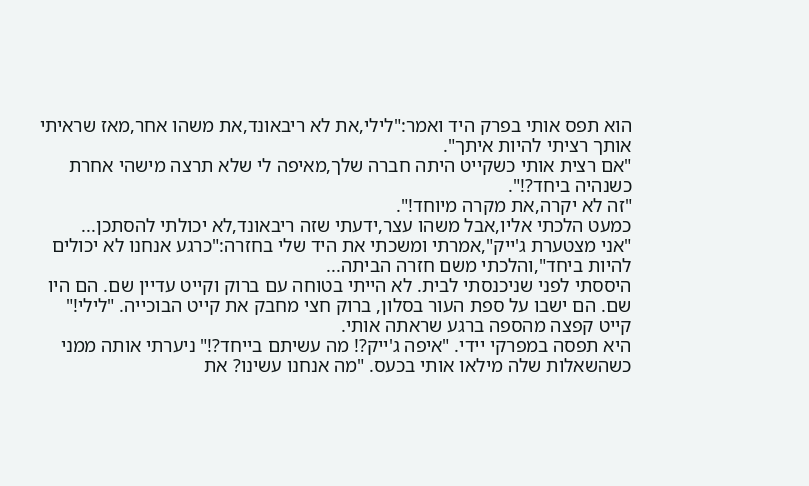הוא תפס אותי בפרק היד ואמר:"לילי,את לא ריבאונד,את משהו אחר,מאז שראיתי אותך רציתי להיות איתך".
"אם רצית אותי כשקייט היתה חברה שלך,מאיפה לי שלא תרצה מישהי אחרת כשנהיה ביחד?!".
"זה לא יקרה,את מקרה מיוחד!".
כמעט הלכתי אליו,אבל משהו עצר,ידעתי שזה ריבאונד,לא יכולתי להסתכן...
"אני מצטערת ג'ייק",אמרתי ומשכתי את היד שלי בחזרה:"כרגע אנחנו לא יכולים להיות ביחד",והלכתי משם חזרה הביתה...
היססתי לפני שניכנסתי לבית. לא הייתי בטוחה עם ברוק וקייט עדיין שם. הם היו שם. הם ישבו על ספת העור בסלון, ברוק חצי מחבק את קייט הבוכייה. "לילי!" קייט קפצה מהספה ברגע שראתה אותי.
היא תפסה במפרקי יידי. "איפה ג'ייק?! מה עשיתם בייחד?!" ניערתי אותה ממני כשהשאלות שלה מילאו אותי בכעס. "מה אנחנו עשינו? את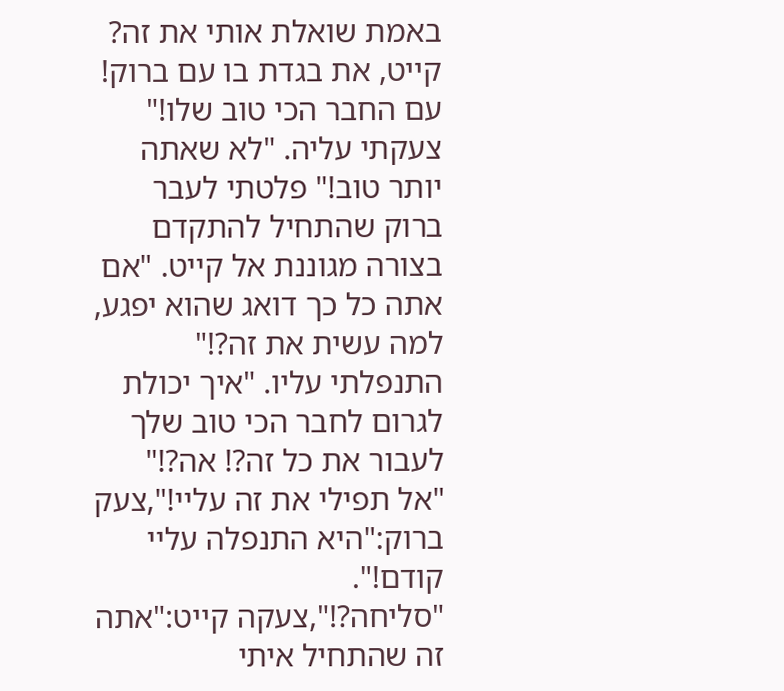באמת שואלת אותי את זה? קייט, את בגדת בו עם ברוק! עם החבר הכי טוב שלו!" צעקתי עליה. "לא שאתה יותר טוב!" פלטתי לעבר ברוק שהתחיל להתקדם בצורה מגוננת אל קייט. "אם אתה כל כך דואג שהוא יפגע, למה עשית את זה?!" התנפלתי עליו. "איך יכולת לגרום לחבר הכי טוב שלך לעבור את כל זה?! אה?!"
"אל תפילי את זה עליי!",צעק ברוק:"היא התנפלה עליי קודם!".
"סליחה?!",צעקה קייט:"אתה זה שהתחיל איתי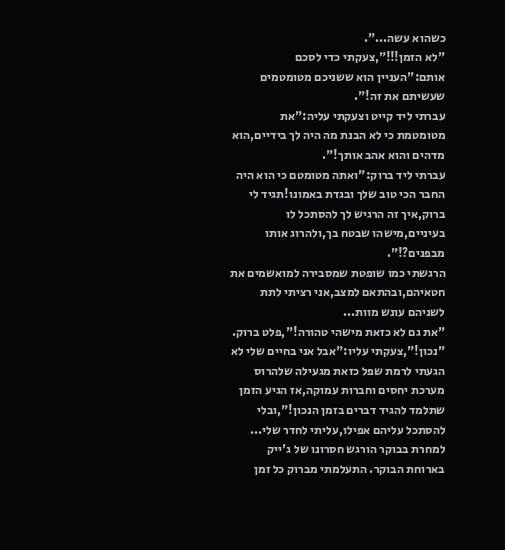כשהוא עשה...".
"לא הזמן!!!",צעקתי כדי לסכם אותם:"העניין הוא ששניכם מטומטמים שעשיתם את זה!".
עברתי ליד קייט וצעקתי עליה:"את מטומטמת כי לא הבנת מה היה לך בידיים,הוא מדהים והוא אהב אותך!".
עברתי ליד ברוק:"ואתה מטומטם כי הוא היה החבר הכי טוב שלך ובגדת באמונו!תגיד לי ברוק,איך זה הרגיש לך להסתכל לו בעיניים,מישהו שבטח בך,ולהרוג אותו מבפנים?!".
הרגשתי כמו שופטת שמסבירה למואשמים את חטאיהם,ובהתאם למצב,אני רציתי לתת לשניהם עונש מוות...
"את גם לא כזאת מישהי טהורה!",פלט ברוק.
"נכון!",צעקתי עליו:"אבל אני בחיים שלי לא הגעתי לרמת שפל כזאת מגעילה שלהרוס מערכת יחסים וחברות עמוקה,אז הגיע הזמן שתלמד להגיד דברים בזמן הנכון!",ובלי להסתכל עליהם אפילו,עליתי לחדר שלי...
למחרת בבוקר הורגש חסרונו של ג'ייק בארוחת הבוקר. התעלמתי מברוק כל זמן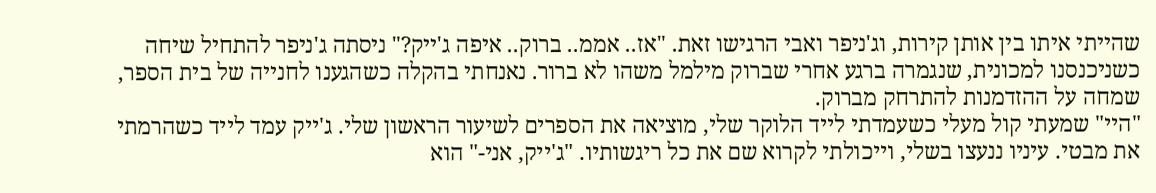שהייתי איתו בין אותן קירות, וג'ניפר ואבי הרגישו זאת. "אז.. אממ.. ברוק.. איפה ג'ייק?" ניסתה ג'ניפר להתחיל שיחה כשניכנסנו למכונית, שנגמרה ברגע אחרי שברוק מילמל משהו לא ברור. נאנחתי בהקלה כשהגענו לחנייה של בית הספר, שמחה על ההזדמנות להתרחק מברוק.
"היי" שמעתי קול מעלי כשעמדתי לייד הלוקר שלי, מוציאה את הספרים לשיעור הראשון שלי. ג'ייק עמד לייד כשהרמתי את מבטי. עיניו ננעצו בשלי, וייכולתי לקרוא שם את כל ריגשותיו. "ג'ייק, אני-" הוא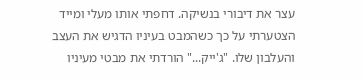עצר את דיבורי בנשיקה. דחפתי אותו מעלי ומייד הצטערתי על כך כשהמבט בעיניו הדגיש את העצב והעלבון שלו. "ג'ייק..." הורדתי את מבטי מעיניו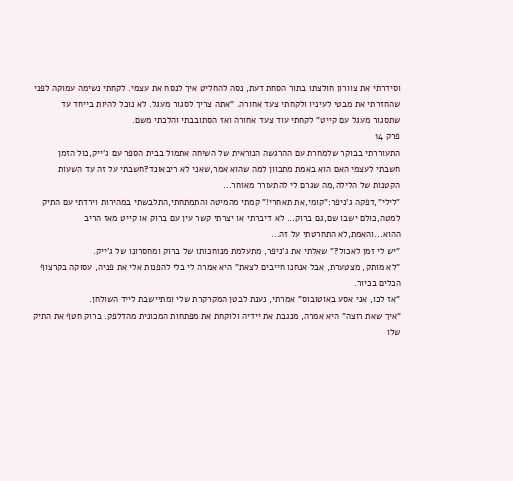וסידרתי את צוורון חולצתו בתור הסחת דעת, נסה להחליט איך לנסח את עצמי. לקחתי נשימה עמוקה לפני שהחזרתי את מבטי לעיניו ולקחתי צעד אחורה. "אתה צריך לסגור מעגל. לא נוכל להיות בייחד עד שתסגור מעגל עם קייט" לקחתי עוד צעד אחורה ואז הסתובבתי והלכתי משם.
פרק 14
התעוררתי בבוקר שלמחרת עם ההרגשה הנוראית של השיחה אתמול בבית הספר עם ג'ייק,כול הזמן חשבתי לעצמי האם הוא באמת מתכוון למה שהוא אמר,שאני לא ריבאונד?חשבתי על זה עד השעות הקטנות של הלילה,מה שגרם לי להתעורר מאוחר...
"לילי",דפקה ג'ניפר:"קומי,את תאחרי!" קמתי מהמיטה והתמתחתי,התלבשתי במהירות וירדתי עם התיק למטה,כולם ישבו שם,גם ברוק... לא דיברתי או יצרתי קשר עין עם ברוק או קייט מאז הריב ההוא...והאמת,לא התחרטתי על זה...
"יש לי זמן לאכול?" שאלתי את ג'ניפר, מתעלמת מנוחכותו של ברוק ומחסרונו של ג'ייק.
"לא מותק, מצטערת, אבל אנחנו חייבים לצאת" היא אמרה לי בלי להפנות אלי את פניה, עסוקה בקרצוף הכלים בכיור.
"אז לכו, אני אסע באוטובוס" אמרתי, נענת לבטן המקרקרת שלי ומתיישבת לייד השולחן.
"איך שאת רוצה" היא אמרה, מנגבת את יידיה ולוקחת את מפתחות המכונית מהדלפק. ברוק חטף את התיק שלו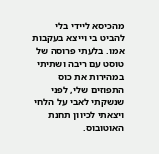מהכיסא ליידי בלי להביט בי וייצא בעקבות אמו. בלעתי פרוסה של טוסט עם ריבה ושתיתי במהירות את כוס התפוזים שלי, לפני שנשקתי לאבי על הלחי ויצאתי לכיוון תחנת האוטובוס.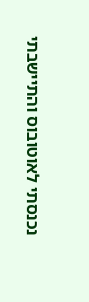נכנסתי לאוטובוס והתיישבתי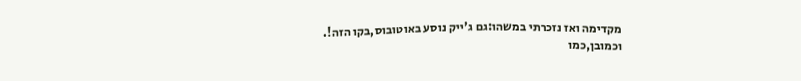מקדימה ואז נזכרתי במשהו:גם ג'ייק נוסע באוטובוס,בקו הזה!.
וכמובן,כמו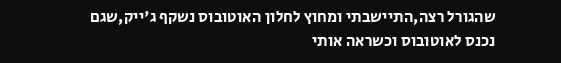שהגורל רצה,התיישבתי ומחוץ לחלון האוטובוס נשקף ג'ייק,שגם נכנס לאוטובוס וכשראה אותי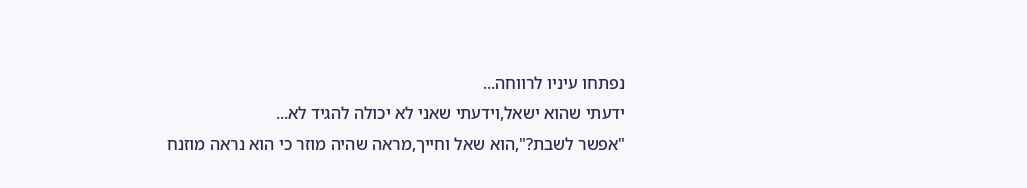נפתחו עיניו לרווחה...
ידעתי שהוא ישאל,וידעתי שאני לא יכולה להגיד לא...
"אפשר לשבת?",הוא שאל וחייך,מראה שהיה מוזר כי הוא נראה מוזנח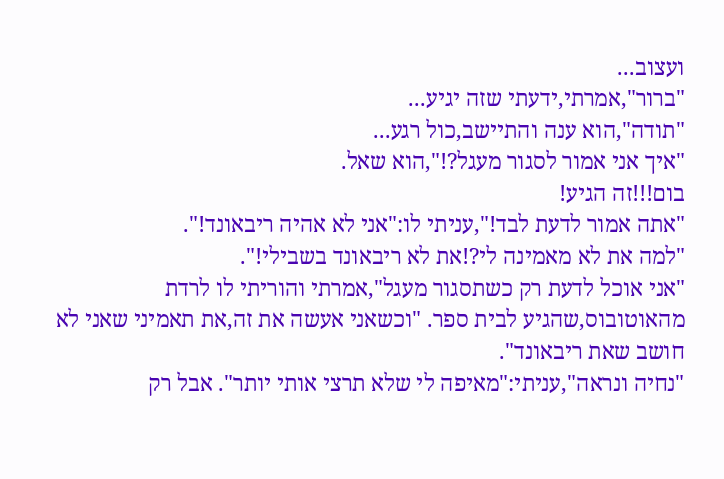ועצוב...
"ברור",אמרתי,ידעתי שזה יגיע...
"תודה",הוא ענה והתיישב,כול רגע...
"איך אני אמור לסגור מעגל?!",הוא שאל.
בום!!!זה הגיע!
"אתה אמור לדעת לבד!",עניתי לו:"אני לא אהיה ריבאונד!".
"למה את לא מאמינה לי?!את לא ריבאונד בשבילי!".
"אני אוכל לדעת רק כשתסגור מעגל",אמרתי והוריתי לו לרדת מהאוטובוס,שהגיע לבית ספר. "וכשאני אעשה את זה,את תאמיני שאני לא חושב שאת ריבאונד".
"נחיה ונראה",עניתי:"מאיפה לי שלא תרצי אותי יותר". אבל רק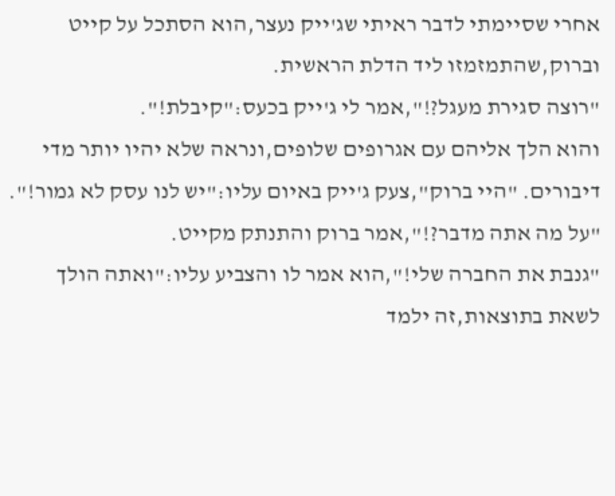אחרי שסיימתי לדבר ראיתי שג'ייק נעצר,הוא הסתכל על קייט וברוק,שהתמזמזו ליד הדלת הראשית.
"רוצה סגירת מעגל?!",אמר לי ג'ייק בכעס:"קיבלת!".
והוא הלך אליהם עם אגרופים שלופים,ונראה שלא יהיו יותר מדי דיבורים. "היי ברוק",צעק ג'ייק באיום עליו:"יש לנו עסק לא גמור!".
"על מה אתה מדבר?!",אמר ברוק והתנתק מקייט.
"גנבת את החברה שלי!",הוא אמר לו והצביע עליו:"ואתה הולך לשאת בתוצאות,זה ילמד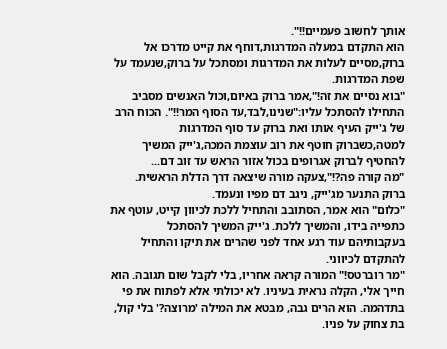אותך לחשוב פעמיים!!".
הוא התקדם במעלה המדרגות,דוחף את קייט מדרכו אל ברוק,מסיים לעלות את המדרגות ומסתכל על ברוק,שנעמד על שפת המדרגות.
"בוא נסיים את זה!",אמר ברוק באיום,וכול האנשים מסביב התחילו להסתכל עליו:"שנינו,לבד,עד הסוף המר!!". הכוח הרב של ג'ייק העיף אותו ואת ברוק עד סוף המדרגות למטה,כשברוק חוטף את רוב עוצמת המכה,ג'ייק המשיך להחטיף לברוק אגרופים בכול אזור הראש עד זוב דם...
"מה קורה פה?!",צעקה מורה שיצאה דרך הדלת הראשית.
ברוק התנער מג'ייק, ניגב דם מפיו ונעמד.
"כלום" הוא אמר, הסתובב והתחיל ללכת לכיוון קייט, עוטף את כתפייה בידו, והמשיך ללכת. ג'ייק המשיך להסתכל בעקבותיהם עוד רגע אחד לפני שהרים את תיקו והתחיל להתקדם לכיווני.
"מר רוברטס!" המורה קראה אחריו, בלי לקבל שום תגובה. הוא חייך אלי, הקלה נראית בעיניו. לא יכולתי אלא לפתוח את פי בתדהמה. הוא הרים גבה, מבטא את המילה 'מרוצה?' בלי קול, בת צחוק על פניו.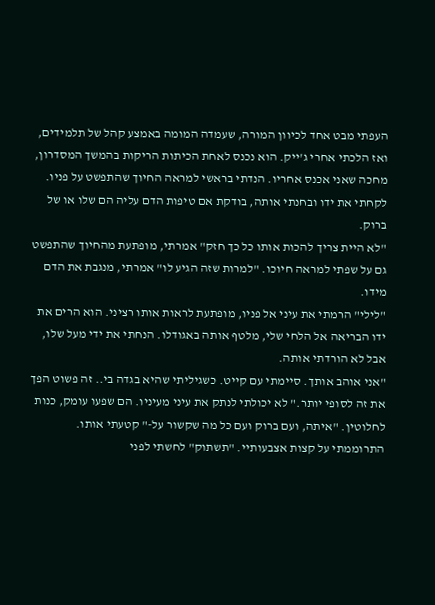העפתי מבט אחד לכיוון המורה, שעמדה המומה באמצע קהל של תלמידים, ואז הלכתי אחרי ג'ייק. הוא נכנס לאחת הכיתות הריקות בהמשך המסדרון, מחכה שאני אכנס אחריו. הנדתי בראשי למראה החיוך שהתפשט על פניו. לקחתי את ידו ובחנתי אותה, בודקת אם טיפות הדם עליה הם שלו או של ברוק.
"לא היית צריך להכות אותו כל כך חזק" אמרתי, מופתעת מהחיוך שהתפשט גם על שפתי למראה חיוכו. "למרות שזה הגיע לו" אמרתי, מנגבת את הדם מידו.
"לילי" הרמתי את עיני אל פניו, מופתעת לראות אותו רציני. הוא הרים את ידו הבריאה אל הלחי שלי, מלטף אותה באגודלו. הנחתי את ידי מעל שלו, אבל לא הורדתי אותה.
"אני אוהב אותך. סיימתי עם קייט. כשגיליתי שהיא בגדה בי.. זה פשוט הפך את זה לסופי יותר." לא יכולתי לנתק את עיני מעיניו. הם שפעו עומק, כנות לחלוטין. "איתה, ועם ברוק ועם כל מה שקשור על-" קטעתי אותו. התרוממתי על קצות אצבעותיי. "תשתוק" לחשתי לפני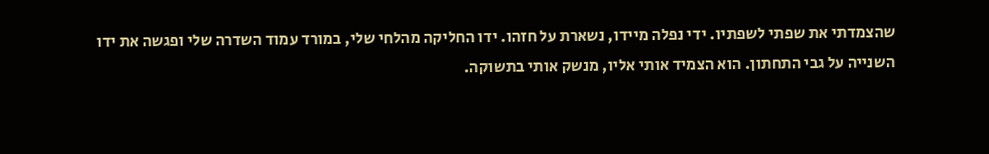שהצמדתי את שפתי לשפתיו. ידי נפלה מיידו, נשארת על חזהו. ידו החליקה מהלחי שלי, במורד עמוד השדרה שלי ופגשה את ידו השנייה על גבי התחתון. הוא הצמיד אותי אליו, מנשק אותי בתשוקה.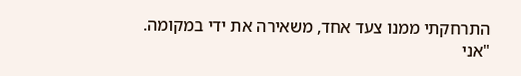התרחקתי ממנו צעד אחד, משאירה את ידי במקומה.
"אני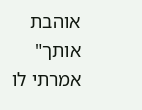אוהבת אותך" אמרתי לו